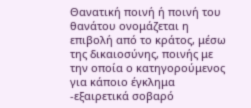Θανατική ποινή ή ποινή του θανάτου ονομάζεται η επιβολή από το κράτος, μέσω της δικαιοσύνης, ποινής με την οποία ο κατηγορούμενος για κάποιο έγκλημα -εξαιρετικά σοβαρό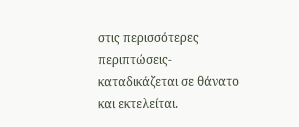στις περισσότερες περιπτώσεις- καταδικάζεται σε θάνατο και εκτελείται.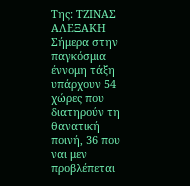Της: ΤΖΙΝΑΣ ΑΛΕΞΑΚΗ
Σήμερα στην παγκόσμια έννομη τάξη υπάρχουν 54 χώρες που διατηρούν τη θανατική ποινή, 36 που ναι μεν προβλέπεται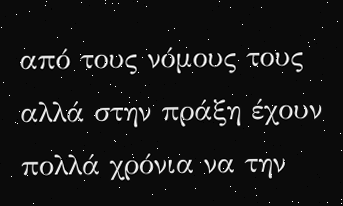από τους νόμους τους αλλά στην πράξη έχουν πολλά χρόνια να την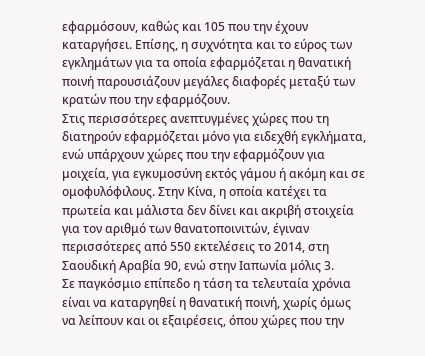εφαρμόσουν, καθώς και 105 που την έχουν καταργήσει. Επίσης, η συχνότητα και το εύρος των εγκλημάτων για τα οποία εφαρμόζεται η θανατική ποινή παρουσιάζουν μεγάλες διαφορές μεταξύ των κρατών που την εφαρμόζουν.
Στις περισσότερες ανεπτυγμένες χώρες που τη διατηρούν εφαρμόζεται μόνο για ειδεχθή εγκλήματα, ενώ υπάρχουν χώρες που την εφαρμόζουν για μοιχεία, για εγκυμοσύνη εκτός γάμου ή ακόμη και σε ομοφυλόφιλους. Στην Κίνα, η οποία κατέχει τα πρωτεία και μάλιστα δεν δίνει και ακριβή στοιχεία για τον αριθμό των θανατοποινιτών, έγιναν περισσότερες από 550 εκτελέσεις το 2014, στη Σαουδική Αραβία 90, ενώ στην Ιαπωνία μόλις 3.
Σε παγκόσμιο επίπεδο η τάση τα τελευταία χρόνια είναι να καταργηθεί η θανατική ποινή, χωρίς όμως να λείπουν και οι εξαιρέσεις, όπου χώρες που την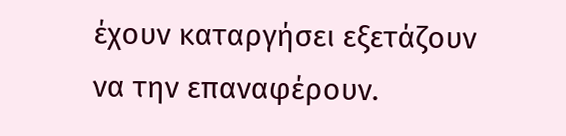έχουν καταργήσει εξετάζουν να την επαναφέρουν.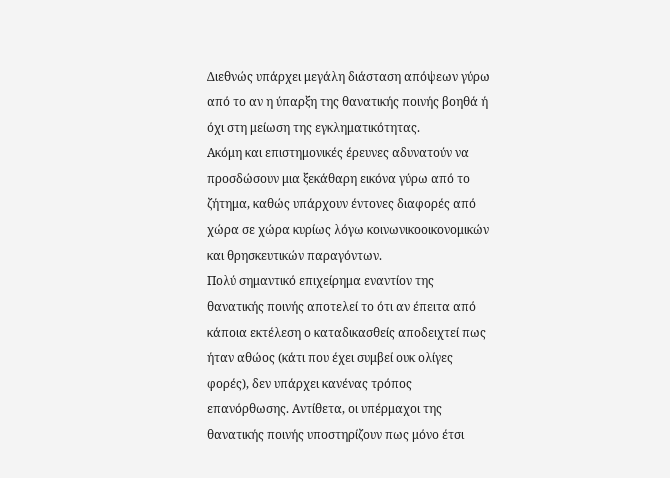Διεθνώς υπάρχει μεγάλη διάσταση απόψεων γύρω από το αν η ύπαρξη της θανατικής ποινής βοηθά ή όχι στη μείωση της εγκληματικότητας.
Ακόμη και επιστημονικές έρευνες αδυνατούν να προσδώσουν μια ξεκάθαρη εικόνα γύρω από το ζήτημα, καθώς υπάρχουν έντονες διαφορές από χώρα σε χώρα κυρίως λόγω κοινωνικοοικονομικών και θρησκευτικών παραγόντων.
Πολύ σημαντικό επιχείρημα εναντίον της θανατικής ποινής αποτελεί το ότι αν έπειτα από κάποια εκτέλεση ο καταδικασθείς αποδειχτεί πως ήταν αθώος (κάτι που έχει συμβεί ουκ ολίγες φορές), δεν υπάρχει κανένας τρόπος επανόρθωσης. Αντίθετα, οι υπέρμαχοι της θανατικής ποινής υποστηρίζουν πως μόνο έτσι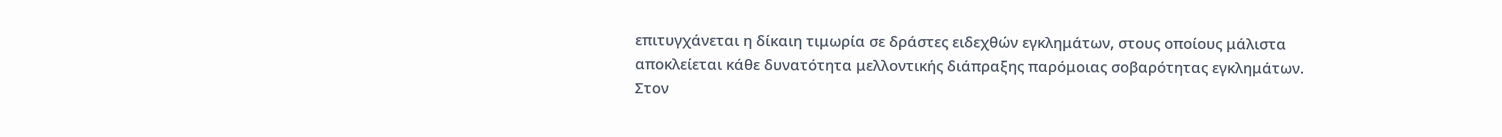επιτυγχάνεται η δίκαιη τιμωρία σε δράστες ειδεχθών εγκλημάτων, στους οποίους μάλιστα αποκλείεται κάθε δυνατότητα μελλοντικής διάπραξης παρόμοιας σοβαρότητας εγκλημάτων.
Στον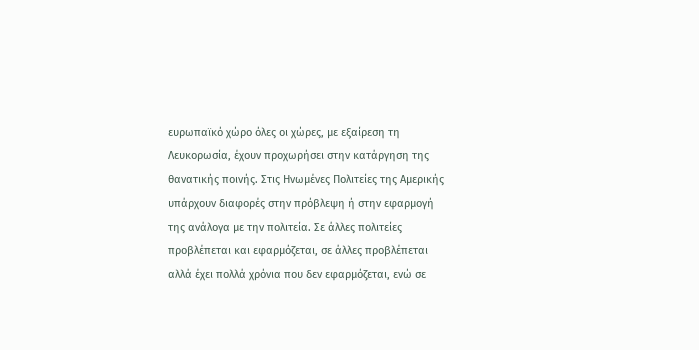ευρωπαϊκό χώρο όλες οι χώρες, με εξαίρεση τη Λευκορωσία, έχουν προχωρήσει στην κατάργηση της θανατικής ποινής. Στις Ηνωμένες Πολιτείες της Αμερικής υπάρχουν διαφορές στην πρόβλεψη ή στην εφαρμογή της ανάλογα με την πολιτεία. Σε άλλες πολιτείες προβλέπεται και εφαρμόζεται, σε άλλες προβλέπεται αλλά έχει πολλά χρόνια που δεν εφαρμόζεται, ενώ σε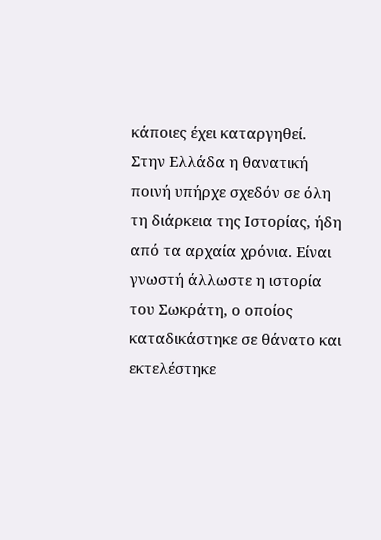κάποιες έχει καταργηθεί.
Στην Ελλάδα η θανατική ποινή υπήρχε σχεδόν σε όλη τη διάρκεια της Ιστορίας, ήδη από τα αρχαία χρόνια. Είναι γνωστή άλλωστε η ιστορία του Σωκράτη, ο οποίος καταδικάστηκε σε θάνατο και εκτελέστηκε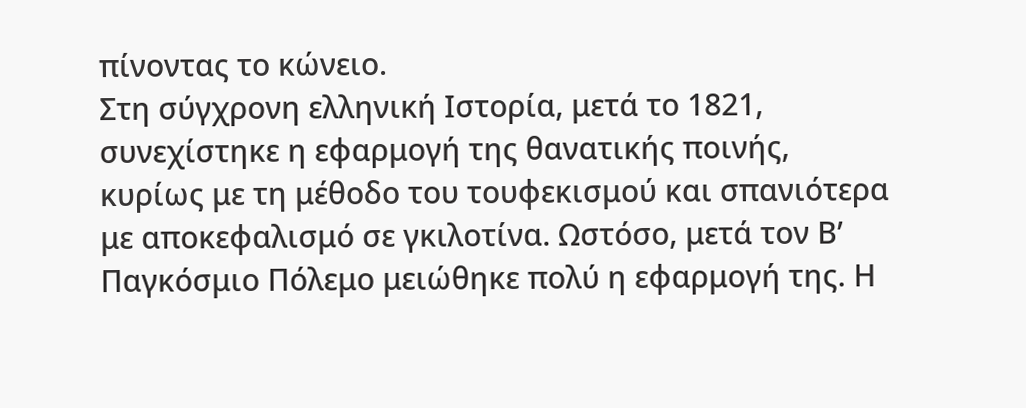πίνοντας το κώνειο.
Στη σύγχρονη ελληνική Ιστορία, μετά το 1821, συνεχίστηκε η εφαρμογή της θανατικής ποινής, κυρίως με τη μέθοδο του τουφεκισμού και σπανιότερα με αποκεφαλισμό σε γκιλοτίνα. Ωστόσο, μετά τον Β’ Παγκόσμιο Πόλεμο μειώθηκε πολύ η εφαρμογή της. Η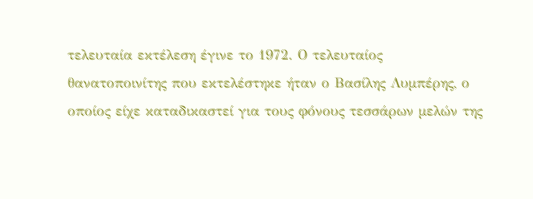τελευταία εκτέλεση έγινε το 1972. Ο τελευταίος θανατοποινίτης που εκτελέστηκε ήταν ο Βασίλης Λυμπέρης, ο οποίος είχε καταδικαστεί για τους φόνους τεσσάρων μελών της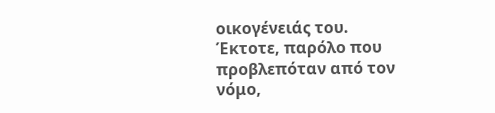οικογένειάς του.
Έκτοτε, παρόλο που προβλεπόταν από τον νόμο,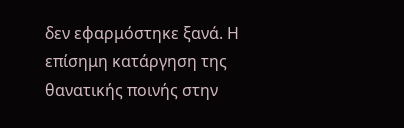δεν εφαρμόστηκε ξανά. Η επίσημη κατάργηση της θανατικής ποινής στην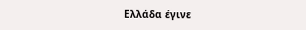Ελλάδα έγινε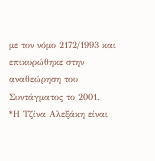με τον νόμο 2172/1993 και επικυρώθηκε στην αναθεώρηση του Συντάγματος το 2001.
*Η Τζίνα Αλεξάκη είναι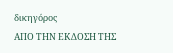δικηγόρος
ΑΠΟ ΤΗΝ ΕΚΔΟΣΗ ΤΗΣ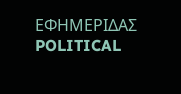ΕΦΗΜΕΡΙΔΑΣ POLITICAL